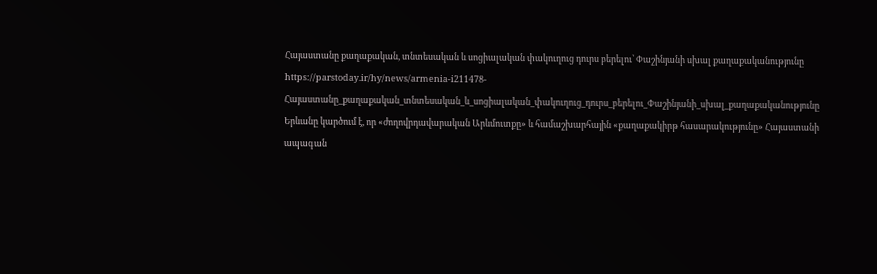Հայաստանը քաղաքական, տնտեսական և սոցիալական փակուղուց դուրս բերելու՝ Փաշինյանի սխալ քաղաքականությունը
https://parstoday.ir/hy/news/armenia-i211478-Հայաստանը_քաղաքական_տնտեսական_և_սոցիալական_փակուղուց_դուրս_բերելու_Փաշինյանի_սխալ_քաղաքականությունը
Երևանը կարծում է, որ «ժողովրդավարական Արևմուտքը» և համաշխարհային «քաղաքակիրթ հասարակությունը» Հայաստանի ապագան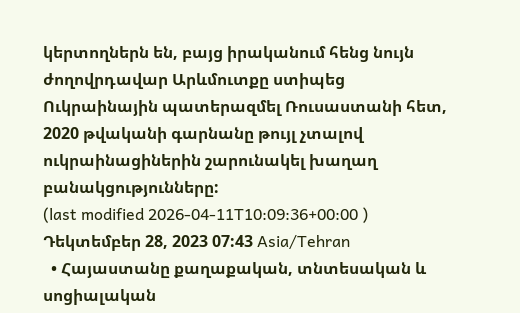կերտողներն են, բայց իրականում հենց նույն ժողովրդավար Արևմուտքը ստիպեց Ուկրաինային պատերազմել Ռուսաստանի հետ, 2020 թվականի գարնանը թույլ չտալով ուկրաինացիներին շարունակել խաղաղ բանակցությունները:
(last modified 2026-04-11T10:09:36+00:00 )
Դեկտեմբեր 28, 2023 07:43 Asia/Tehran
  • Հայաստանը քաղաքական, տնտեսական և սոցիալական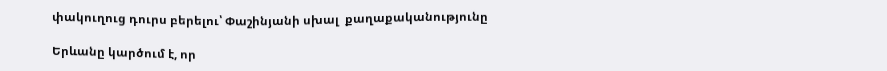փակուղուց դուրս բերելու՝ Փաշինյանի սխալ  քաղաքականությունը

Երևանը կարծում է, որ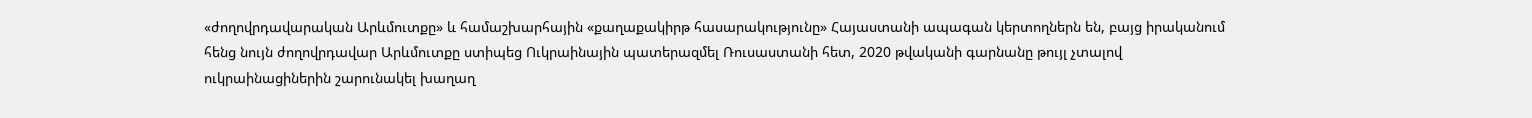«ժողովրդավարական Արևմուտքը» և համաշխարհային «քաղաքակիրթ հասարակությունը» Հայաստանի ապագան կերտողներն են, բայց իրականում հենց նույն ժողովրդավար Արևմուտքը ստիպեց Ուկրաինային պատերազմել Ռուսաստանի հետ, 2020 թվականի գարնանը թույլ չտալով ուկրաինացիներին շարունակել խաղաղ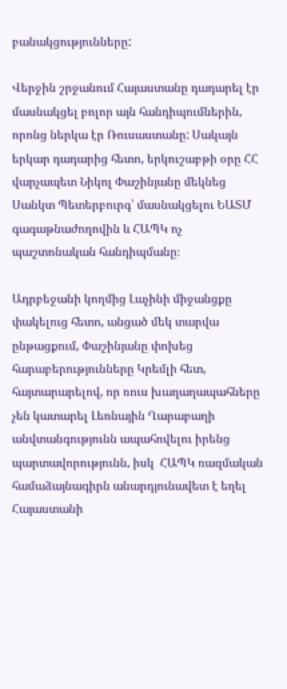բանակցությունները:

Վերջին շրջանում Հայաստանը դադարել էր մասնակցել բոլոր այն հանդիպումներին, որոնց ներկա էր Ռուսաստանը: Սակայն երկար դադարից հետո, երկուշաբթի օրը ՀՀ վարչապետ Նիկոլ Փաշինյանը մեկնեց  Սանկտ Պետերբուրգ՝ մասնակցելու ԵԱՏՄ  գագաթնաժողովին և ՀԱՊԿ ոչ պաշտոնական հանդիպմանը։

Ադրբեջանի կողմից Լաչինի միջանցքը փակելուց հետո, անցած մեկ տարվա ընթացքում, Փաշինյանը փոխեց հարաբերությունները Կրեմլի հետ, հայտարարելով, որ ռուս խաղաղապահները չեն կատարել Լեռնային Ղարաբաղի անվտանգությունն ապահովելու իրենց պարտավորությունն, իսկ  ՀԱՊԿ ռազմական համաձայնագիրն անարդյունավետ է եղել  Հայաստանի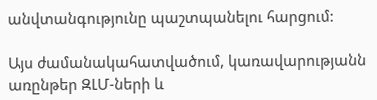անվտանգությունը պաշտպանելու հարցում:

Այս ժամանակահատվածում, կառավարությանն առընթեր ԶԼՄ-ների և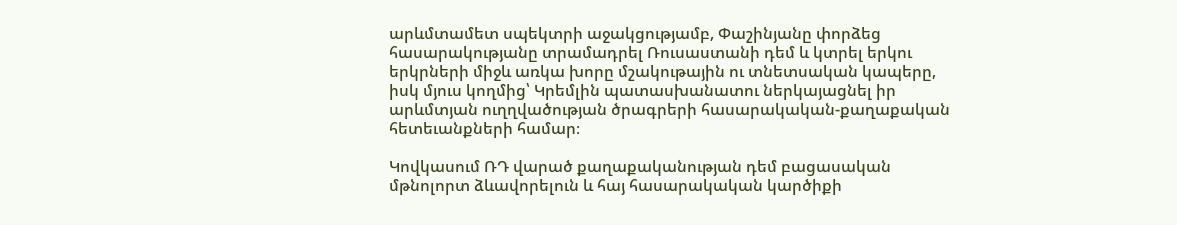արևմտամետ սպեկտրի աջակցությամբ, Փաշինյանը փորձեց հասարակությանը տրամադրել Ռուսաստանի դեմ և կտրել երկու երկրների միջև առկա խորը մշակութային ու տնետսական կապերը, իսկ մյուս կողմից՝ Կրեմլին պատասխանատու ներկայացնել իր արևմտյան ուղղվածության ծրագրերի հասարակական-քաղաքական հետեւանքների համար։

Կովկասում ՌԴ վարած քաղաքականության դեմ բացասական  մթնոլորտ ձևավորելուն և հայ հասարակական կարծիքի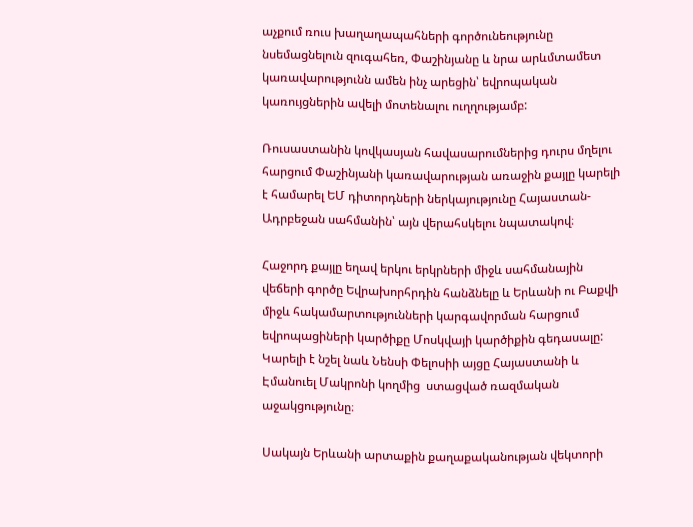աչքում ռուս խաղաղապահների գործունեությունը նսեմացնելուն զուգահեռ, Փաշինյանը և նրա արևմտամետ կառավարությունն ամեն ինչ արեցին՝ եվրոպական կառույցներին ավելի մոտենալու ուղղությամբ:

Ռուսաստանին կովկասյան հավասարումներից դուրս մղելու հարցում Փաշինյանի կառավարության առաջին քայլը կարելի է համարել ԵՄ դիտորդների ներկայությունը Հայաստան-Ադրբեջան սահմանին՝ այն վերահսկելու նպատակով։

Հաջորդ քայլը եղավ երկու երկրների միջև սահմանային վեճերի գործը Եվրախորհրդին հանձնելը և Երևանի ու Բաքվի միջև հակամարտությունների կարգավորման հարցում եվրոպացիների կարծիքը Մոսկվայի կարծիքին գեդասալը: Կարելի է նշել նաև Նենսի Փելոսիի այցը Հայաստանի և Էմանուել Մակրոնի կողմից  ստացված ռազմական աջակցությունը։

Սակայն Երևանի արտաքին քաղաքականության վեկտորի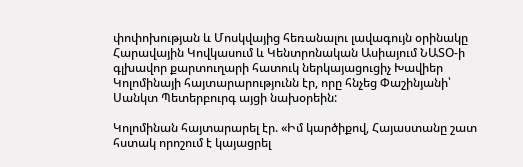փոփոխության և Մոսկվայից հեռանալու լավագույն օրինակը Հարավային Կովկասում և Կենտրոնական Ասիայում ՆԱՏՕ-ի գլխավոր քարտուղարի հատուկ ներկայացուցիչ Խավիեր Կոլոմինայի հայտարարությունն էր, որը հնչեց Փաշինյանի՝ Սանկտ Պետերբուրգ այցի նախօրեին:

Կոլոմինան հայտարարել էր. «Իմ կարծիքով, Հայաստանը շատ հստակ որոշում է կայացրել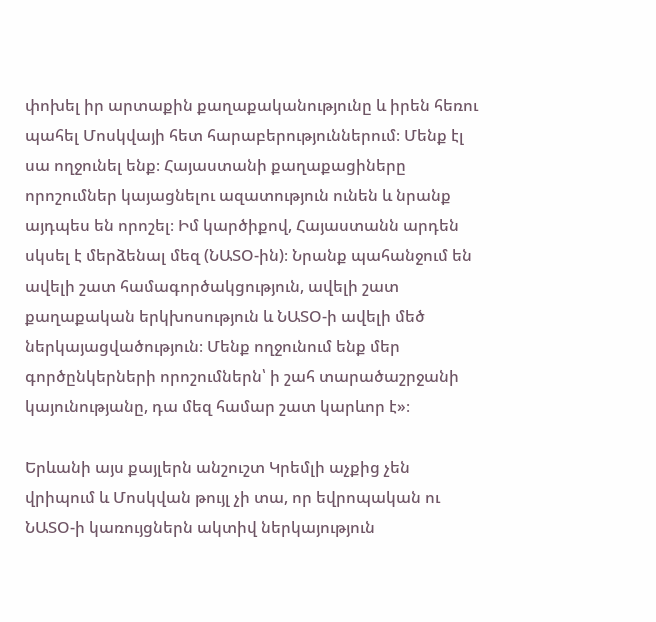փոխել իր արտաքին քաղաքականությունը և իրեն հեռու պահել Մոսկվայի հետ հարաբերություններում։ Մենք էլ սա ողջունել ենք։ Հայաստանի քաղաքացիները որոշումներ կայացնելու ազատություն ունեն և նրանք այդպես են որոշել։ Իմ կարծիքով, Հայաստանն արդեն սկսել է մերձենալ մեզ (ՆԱՏՕ-ին)։ Նրանք պահանջում են ավելի շատ համագործակցություն, ավելի շատ քաղաքական երկխոսություն և ՆԱՏՕ-ի ավելի մեծ ներկայացվածություն։ Մենք ողջունում ենք մեր գործընկերների որոշումներն՝ ի շահ տարածաշրջանի կայունությանը, դա մեզ համար շատ կարևոր է»։

Երևանի այս քայլերն անշուշտ Կրեմլի աչքից չեն վրիպում և Մոսկվան թույլ չի տա, որ եվրոպական ու ՆԱՏՕ-ի կառույցներն ակտիվ ներկայություն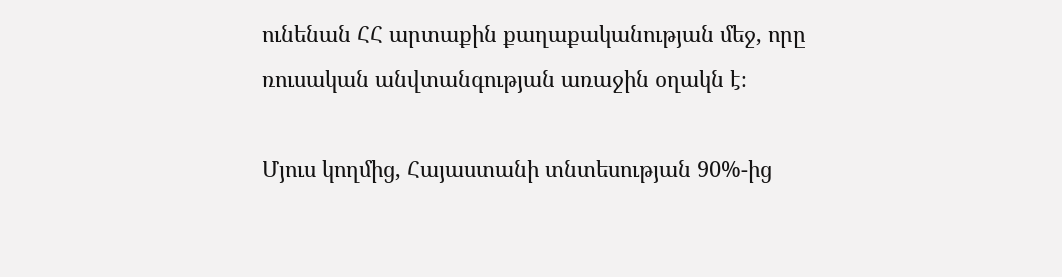ունենան ՀՀ արտաքին քաղաքականության մեջ, որը ռուսական անվտանգության առաջին օղակն է։

Մյուս կողմից, Հայաստանի տնտեսության 90%-ից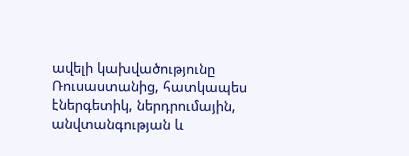ավելի կախվածությունը Ռուսաստանից, հատկապես էներգետիկ, ներդրումային, անվտանգության և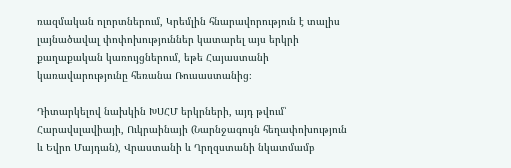ռազմական ոլորտներում, Կրեմլին հնարավորություն է տալիս լայնածավալ փոփոխություններ կատարել այս երկրի քաղաքական կառույցներում, եթե Հայաստանի կառավարությունը հեռանա Ռուսաստանից։

Դիտարկելով նախկին ԽՍՀՄ երկրների, այդ թվում՝ Հարավսլավիայի, Ուկրաինայի (Նարնջագույն հեղափոխություն և Եվրո Մայդան), Վրաստանի և Ղրղզստանի նկատմամբ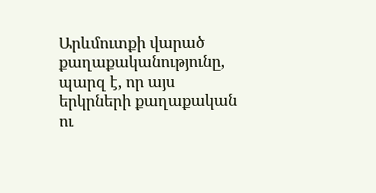Արևմուտքի վարած քաղաքականությունը,  պարզ է, որ այս երկրների քաղաքական ու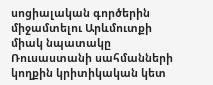սոցիալական գործերին միջամտելու Արևմուտքի միակ նպատակը Ռուսաստանի սահմանների կողքին կրիտիկական կետ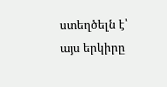ստեղծելն է՝ այս երկիրը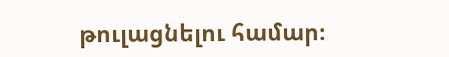թուլացնելու համար։